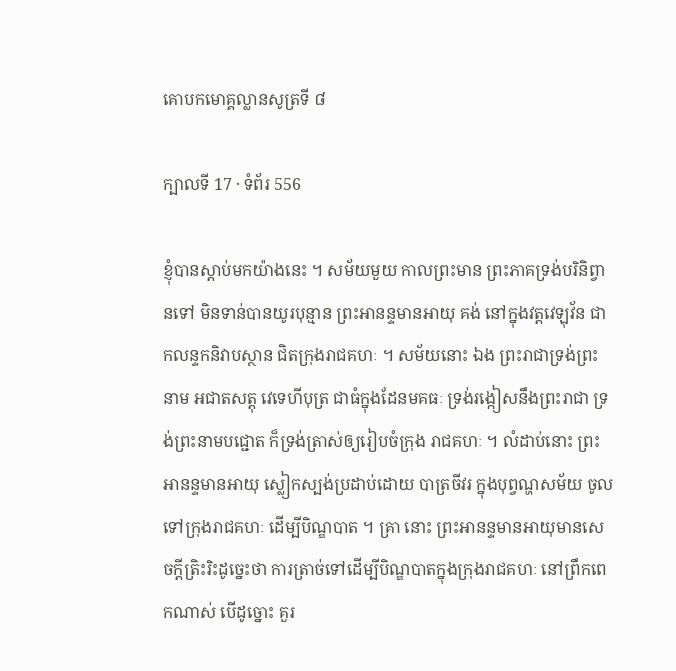គោបកមោគ្គល្លានសូត្រទី ៨

ក្បាលទី 17 · ទំព័រ 556

ខ្ញុំបានស្តាប់មកយ៉ាងនេះ ។ សម័យមួយ កាលព្រះមាន ព្រះភាគទ្រង់បរិនិព្វានទៅ មិនទាន់បានយូរបុន្មាន ព្រះអានន្ទមានអាយុ គង់ នៅក្នុងវត្តវេឡុវ័ន ជាកលន្ទកនិវាបស្ថាន ជិតក្រុងរាជគហៈ ។ សម័យនោះ ឯង ព្រះរាជាទ្រង់ព្រះនាម អជាតសត្តុ វេទេហីបុត្រ ជាធំក្នុងដែនមគធៈ ទ្រង់រង្កៀសនឹងព្រះរាជា ទ្រង់ព្រះនាមបជ្ជោត ក៏ទ្រង់ត្រាស់ឲ្យរៀបចំក្រុង រាជគហៈ ។ លំដាប់នោះ ព្រះអានន្ទមានអាយុ ស្លៀកស្បង់ប្រដាប់ដោយ បាត្រចីវរ ក្នុងបុព្វណ្ហសម័យ ចូលទៅក្រុងរាជគហៈ ដើម្បីបិណ្ឌបាត ។ គ្រា នោះ ព្រះអានន្ទមានអាយុមានសេចក្តីត្រិះរិះដូច្នេះថា ការត្រាច់ទៅដើម្បីបិណ្ឌបាតក្នុងក្រុងរាជគហៈ នៅព្រឹកពេកណាស់ បើដូច្នោះ គួរ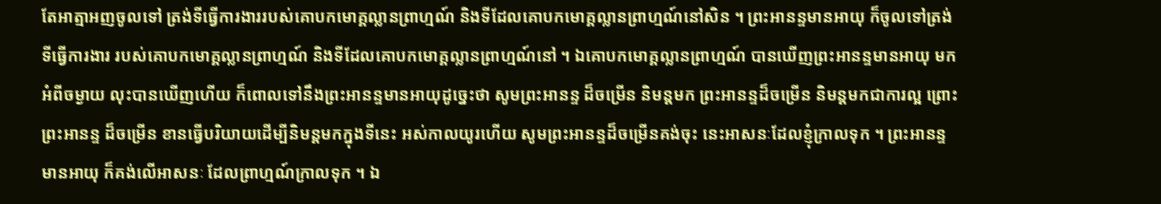តែអាត្មាអញចូលទៅ ត្រង់ទីធ្វើការងាររបស់គោបកមោគ្គល្លានព្រាហ្មណ៍ និងទីដែលគោបកមោគ្គល្លានព្រាហ្មណ៍នៅសិន ។ ព្រះអានន្ទមានអាយុ ក៏ចូលទៅត្រង់ទីធ្វើការងារ របស់គោបកមោគ្គល្លានព្រាហ្មណ៍ និងទីដែលគោបកមោគ្គល្លានព្រាហ្មណ៍នៅ ។ ឯគោបកមោគ្គល្លានព្រាហ្មណ៍ បានឃើញព្រះអានន្ទមានអាយុ មកអំពីចម្ងាយ លុះបានឃើញហើយ ក៏ពោលទៅនឹងព្រះអានន្ទមានអាយុដូច្នេះថា សូមព្រះអានន្ទ ដ៏ចម្រើន និមន្តមក ព្រះអានន្ទដ៏ចម្រើន និមន្តមកជាការល្អ ព្រោះព្រះអានន្ទ ដ៏ចម្រើន ខានធ្វើបរិយាយដើម្បីនិមន្តមកក្នុងទីនេះ អស់កាលយូរហើយ សូមព្រះអានន្ទដ៏ចម្រើនគង់ចុះ នេះអាសនៈដែលខ្ញុំក្រាលទុក ។ ព្រះអានន្ទ មានអាយុ ក៏គង់លើអាសនៈ ដែលព្រាហ្មណ៍ក្រាលទុក ។ ឯ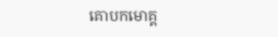គោបកមោគ្គ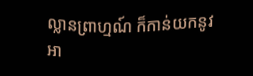ល្លានព្រាហ្មណ៍ ក៏កាន់យកនូវអា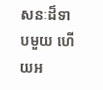សនៈដ៏ទាបមួយ ហើយអ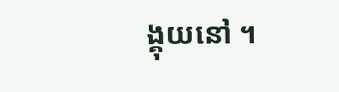ង្គុយនៅ ។